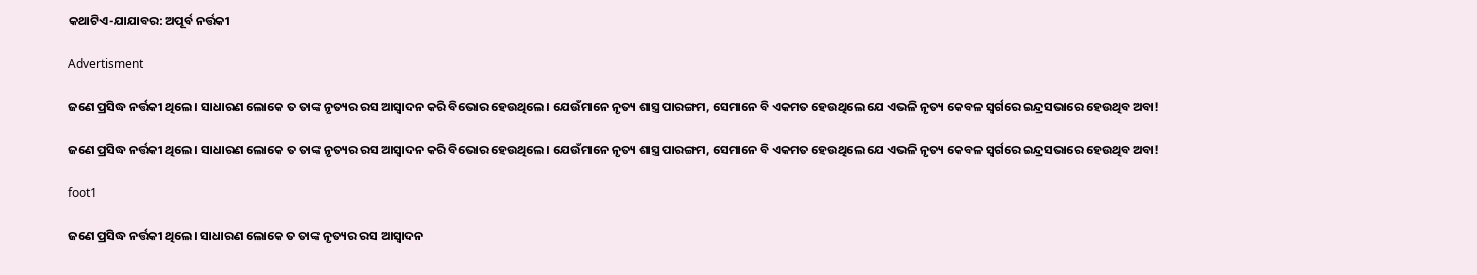କଥାଟିଏ-ଯାଯାବର: ଅପୂର୍ବ ନର୍ତ୍ତକୀ

Advertisment

ଜଣେ ପ୍ରସିଦ୍ଧ ନର୍ତ୍ତକୀ ଥିଲେ। ସାଧାରଣ ଲୋକେ ତ ତାଙ୍କ ନୃତ୍ୟର ରସ ଆସ୍ବାଦନ କରି ବିଭୋର ହେଉଥିଲେ। ଯେଉଁମାନେ ନୃତ୍ୟ ଶାସ୍ତ୍ର ପାରଙ୍ଗମ, ସେମାନେ ବି ଏକମତ ହେଉଥିଲେ ଯେ ଏଭଳି ନୃତ୍ୟ କେବଳ ସ୍ବର୍ଗରେ ଇନ୍ଦ୍ରସଭାରେ ହେଉଥିବ ଅବା!

ଜଣେ ପ୍ରସିଦ୍ଧ ନର୍ତ୍ତକୀ ଥିଲେ। ସାଧାରଣ ଲୋକେ ତ ତାଙ୍କ ନୃତ୍ୟର ରସ ଆସ୍ବାଦନ କରି ବିଭୋର ହେଉଥିଲେ। ଯେଉଁମାନେ ନୃତ୍ୟ ଶାସ୍ତ୍ର ପାରଙ୍ଗମ, ସେମାନେ ବି ଏକମତ ହେଉଥିଲେ ଯେ ଏଭଳି ନୃତ୍ୟ କେବଳ ସ୍ବର୍ଗରେ ଇନ୍ଦ୍ରସଭାରେ ହେଉଥିବ ଅବା!

foot1

ଜଣେ ପ୍ରସିଦ୍ଧ ନର୍ତ୍ତକୀ ଥିଲେ। ସାଧାରଣ ଲୋକେ ତ ତାଙ୍କ ନୃତ୍ୟର ରସ ଆସ୍ବାଦନ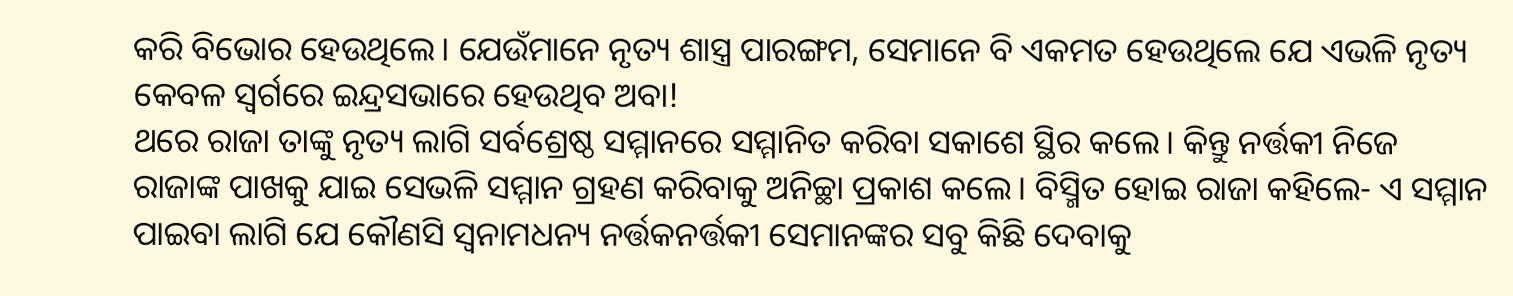କରି ବିଭୋର ହେଉଥିଲେ। ଯେଉଁମାନେ ନୃତ୍ୟ ଶାସ୍ତ୍ର ପାରଙ୍ଗମ, ସେମାନେ ବି ଏକମତ ହେଉଥିଲେ ଯେ ଏଭଳି ନୃତ୍ୟ କେବଳ ସ୍ବର୍ଗରେ ଇନ୍ଦ୍ରସଭାରେ ହେଉଥିବ ଅବା!
ଥରେ ରାଜା ତାଙ୍କୁ ନୃତ୍ୟ ଲାଗି ସର୍ବଶ୍ରେଷ୍ଠ ସମ୍ମାନରେ ସମ୍ମାନିତ କରିବା ସକାଶେ ସ୍ଥିର କଲେ। କିନ୍ତୁ ନର୍ତ୍ତକୀ ନିଜେ ରାଜାଙ୍କ ପାଖକୁ ଯାଇ ସେଭଳି ସମ୍ମାନ ଗ୍ରହଣ କରିବାକୁ ଅନିଚ୍ଛା ପ୍ରକାଶ କଲେ। ବିସ୍ମିତ ହୋଇ ରାଜା କହିଲେ- ଏ ସମ୍ମାନ ପାଇବା ଲାଗି ଯେ କୌଣସି ସ୍ବନାମଧନ୍ୟ ନର୍ତ୍ତକନର୍ତ୍ତକୀ ସେମାନଙ୍କର ସବୁ କିଛି ଦେବାକୁ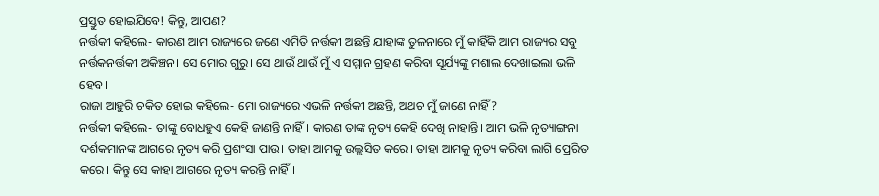ପ୍ରସ୍ତୁତ ହୋଇଯିବେ! କିନ୍ତୁ, ଆପଣ?
ନର୍ତ୍ତକୀ କହିଲେ- କାରଣ ଆମ ରାଜ୍ୟରେ ଜଣେ ଏମିତି ନର୍ତ୍ତକୀ ଅଛନ୍ତି ଯାହାଙ୍କ ତୁଳନାରେ ମୁଁ କାହିଁକି ଆମ ରାଜ୍ୟର ସବୁ ନର୍ତ୍ତକନର୍ତ୍ତକୀ ଅକିଞ୍ଚନ। ସେ ମୋର ଗୁରୁ। ‌ସେ ଥାଉଁ ଥାଉଁ ମୁଁ ଏ ସମ୍ମାନ ଗ୍ରହଣ କରିବା ସୂର୍ଯ୍ୟଙ୍କୁ ମଶାଲ ଦେଖାଇଲା ଭଳି ହେବ।
ରାଜା ଆହୁରି ଚକିତ ହୋଇ କହିଲେ- ମୋ ରାଜ୍ୟରେ ଏଭଳି ନର୍ତ୍ତକୀ ଅଛନ୍ତି, ଅଥଚ ମୁଁ ଜାଣେ ନାହିଁ?
ନର୍ତ୍ତକୀ କହିଲେ- ତାଙ୍କୁ ବୋଧହୁଏ କେହି ଜାଣନ୍ତି ନାହିଁ। କାରଣ ତାଙ୍କ ନୃତ୍ୟ କେହି ଦେଖି ନାହାନ୍ତି। ଆମ ଭଳି ନୃତ୍ୟାଙ୍ଗନା ଦର୍ଶକମାନଙ୍କ ଆଗରେ ନୃତ୍ୟ କରି ପ୍ରଶଂସା ପାଉ। ତାହା ଆମକୁ ଉଲ୍ଲସିତ କରେ। ତାହା ଆମକୁ ନୃତ୍ୟ କରିବା ଲାଗି ପ୍ରେରିତ କରେ। କିନ୍ତୁ ସେ କାହା ଆଗରେ ନୃତ୍ୟ କରନ୍ତି ନାହିଁ।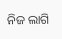ନିଜ ଲାଗି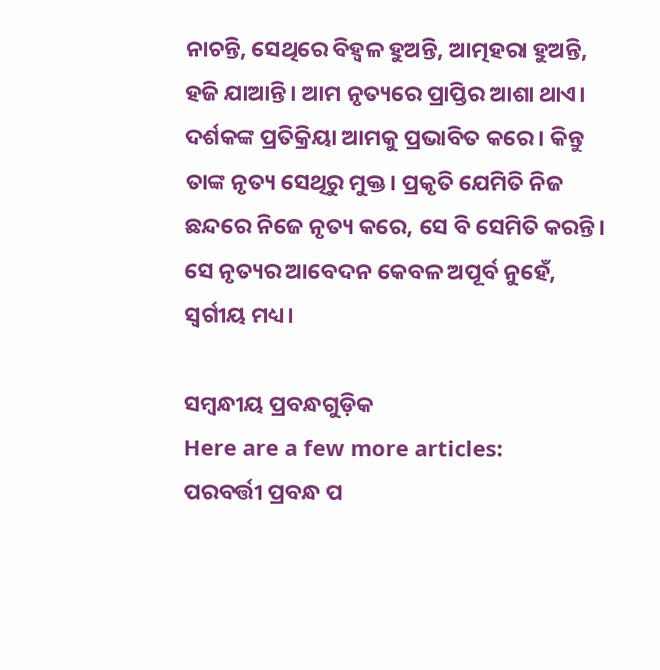ନାଚନ୍ତି, ସେଥିରେ ବିହ୍ବଳ ହୁଅନ୍ତି, ଆତ୍ମହରା ହୁଅନ୍ତି, ହଜି ଯାଆନ୍ତି। ଆମ ନୃତ୍ୟରେ ପ୍ରାପ୍ତିର ଆଶା ଥାଏ। ଦର୍ଶକଙ୍କ ପ୍ରତିକ୍ରିୟା ଆମକୁ ପ୍ରଭାବିତ କରେ। କିନ୍ତୁ ତାଙ୍କ ନୃତ୍ୟ ସେଥିରୁ ମୁକ୍ତ। ପ୍ରକୃତି ଯେମିତି ନିଜ ଛନ୍ଦରେ ନିଜେ ନୃତ୍ୟ କରେ, ସେ ବି ସେମିତି କରନ୍ତି। ସେ ନୃତ୍ୟର ଆବେଦନ କେବଳ ଅପୂର୍ବ ନୁହେଁ, ସ୍ବର୍ଗୀୟ ମଧ୍ୟ।

ସମ୍ବନ୍ଧୀୟ ପ୍ରବନ୍ଧଗୁଡ଼ିକ
Here are a few more articles:
ପରବର୍ତ୍ତୀ ପ୍ରବନ୍ଧ ପ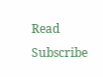Read
Subscribe